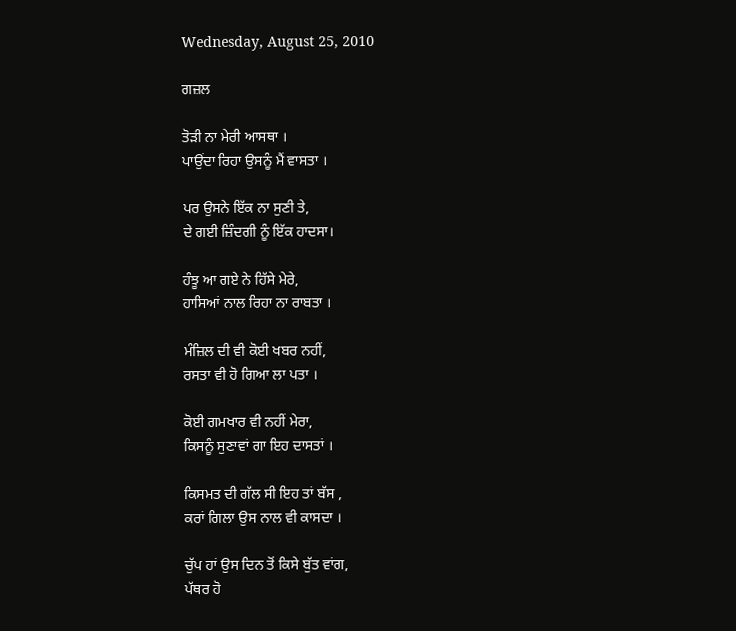Wednesday, August 25, 2010

ਗਜ਼ਲ

ਤੋੜੀ ਨਾ ਮੇਰੀ ਆਸਥਾ ।
ਪਾਉਂਦਾ ਰਿਹਾ ਉਸਨੂੰ ਮੈਂ ਵਾਸਤਾ ।

ਪਰ ਉਸਨੇ ਇੱਕ ਨਾ ਸੁਣੀ ਤੇ,
ਦੇ ਗਈ ਜ਼ਿੰਦਗੀ ਨੂੰ ਇੱਕ ਹਾਦਸਾ।

ਹੰਝੂ ਆ ਗਏ ਨੇ ਹਿੱਸੇ ਮੇਰੇ,
ਹਾਸਿਆਂ ਨਾਲ ਰਿਹਾ ਨਾ ਰਾਬਤਾ ।

ਮੰਜ਼ਿਲ ਦੀ ਵੀ ਕੋਈ ਖਬਰ ਨਹੀਂ,
ਰਸਤਾ ਵੀ ਹੋ ਗਿਆ ਲਾ ਪਤਾ ।

ਕੋਈ ਗਮਖਾਰ ਵੀ ਨਹੀਂ ਮੇਰਾ,
ਕਿਸਨੂੰ ਸੁਣਾਵਾਂ ਗਾ ਇਹ ਦਾਸਤਾਂ ।

ਕਿਸਮਤ ਦੀ ਗੱਲ ਸੀ ਇਹ ਤਾਂ ਬੱਸ ,
ਕਰਾਂ ਗਿਲਾ ਉਸ ਨਾਲ ਵੀ ਕਾਸਦਾ ।

ਚੁੱਪ ਹਾਂ ਉਸ ਦਿਨ ਤੋਂ ਕਿਸੇ ਬੁੱਤ ਵਾਂਗ,
ਪੱਥਰ ਹੋ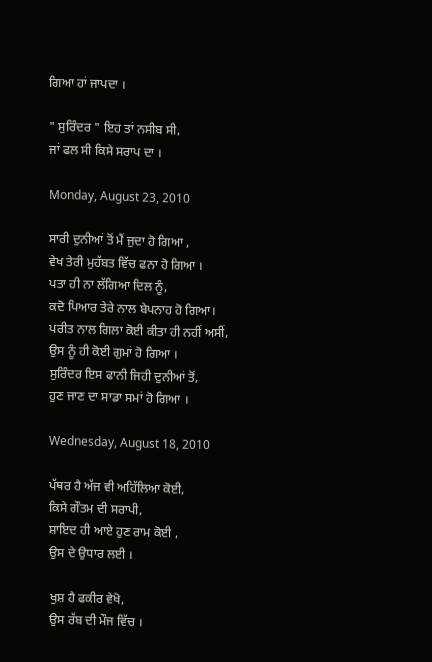ਗਿਆ ਹਾਂ ਜਾਪਦਾ ।

" ਸੁਰਿੰਦਰ " ਇਹ ਤਾਂ ਨਸੀਬ ਸੀ,
ਜਾਂ ਫਲ ਸੀ ਕਿਸੇ ਸਰਾਪ ਦਾ ।

Monday, August 23, 2010

ਸਾਰੀ ਦੁਨੀਆਂ ਤੋਂ ਮੈਂ ਜੁਦਾ ਹੋ ਗਿਆ ,
ਵੇਖ ਤੇਰੀ ਮੁਹੱਬਤ ਵਿੱਚ ਫਨਾ ਹੋ ਗਿਆ ।
ਪਤਾ ਹੀ ਨਾ ਲੱਗਿਆ ਦਿਲ ਨੂੰ,
ਕਦੋ ਪਿਆਰ ਤੇਰੇ ਨਾਲ ਬੇਪਨਾਹ ਹੋ ਗਿਆ।
ਪਰੀਤ ਨਾਲ ਗਿਲਾ ਕੋਈ ਕੀਤਾ ਹੀ ਨਹੀਂ ਅਸੀਂ,
ਉਸ ਨੂੰ ਹੀ ਕੋਈ ਗੁਮਾਂ ਹੋ ਗਿਆ ।
ਸੁਰਿੰਦਰ ਇਸ ਫਾਨੀ ਜਿਹੀ ਦੁਨੀਆਂ ਤੋਂ,
ਹੁਣ ਜਾਣ ਦਾ ਸਾਡਾ ਸਮਾਂ ਹੋ ਗਿਆ ।

Wednesday, August 18, 2010

ਪੱਥਰ ਹੈ ਅੱਜ ਵੀ ਅਹਿੱਲਿਆ ਕੋਈ,
ਕਿਸੇ ਗੌਤਮ ਦੀ ਸਰਾਪੀ,
ਸ਼ਾਇਦ ਹੀ ਆਏ ਹੁਣ ਰਾਮ ਕੋਈ ,
ਉਸ ਦੇ ਉਧਾਰ ਲਈ ।

ਖੁਸ਼ ਹੈ ਫਕੀਰ ਵੇਖੋ,
ਉਸ ਰੱਬ ਦੀ ਮੌਜ ਵਿੱਚ ।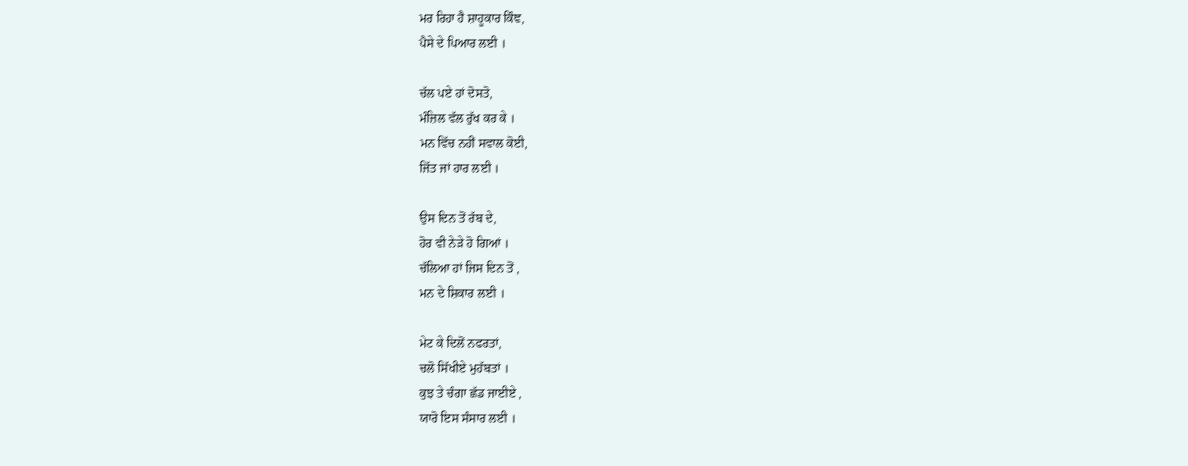ਮਰ ਰਿਹਾ ਹੈ ਸ਼ਾਹੂਕਾਰ ਕਿੰਞ,
ਪੈਸੇ ਦੇ ਪਿਆਰ ਲਈ ।

ਚੱਲ ਪਏ ਹਾਂ ਦੋਸਤੋ,
ਮੰਜ਼ਿਲ ਵੱਲ ਰੁੱਖ ਕਰ ਕੇ ।
ਮਨ ਵਿੱਚ ਨਹੀਂ ਸਵਾਲ ਕੋਈ,
ਜਿੱਤ ਜਾਂ ਹਾਰ ਲਈ ।

ਉਸ ਦਿਨ ਤੋਂ ਰੱਬ ਦੇ,
ਹੋਰ ਵੀ ਨੇੜੇ ਹੋ ਗਿਆਂ ।
ਚੱਲਿਆ ਹਾਂ ਜਿਸ ਦਿਨ ਤੋਂ ,
ਮਨ ਦੇ ਸ਼ਿਕਾਰ ਲਈ ।

ਮੇਟ ਕੇ ਦਿਲੋਂ ਨਫਰਤਾਂ,
ਚਲੋ ਸਿੱਖੀਏ ਮੁਹੱਬਤਾਂ ।
ਕੁਝ ਤੇ ਚੰਗਾ ਛੱਡ ਜਾਈਏ ,
ਯਾਰੋ ਇਸ ਸੰਸਾਰ ਲਈ ।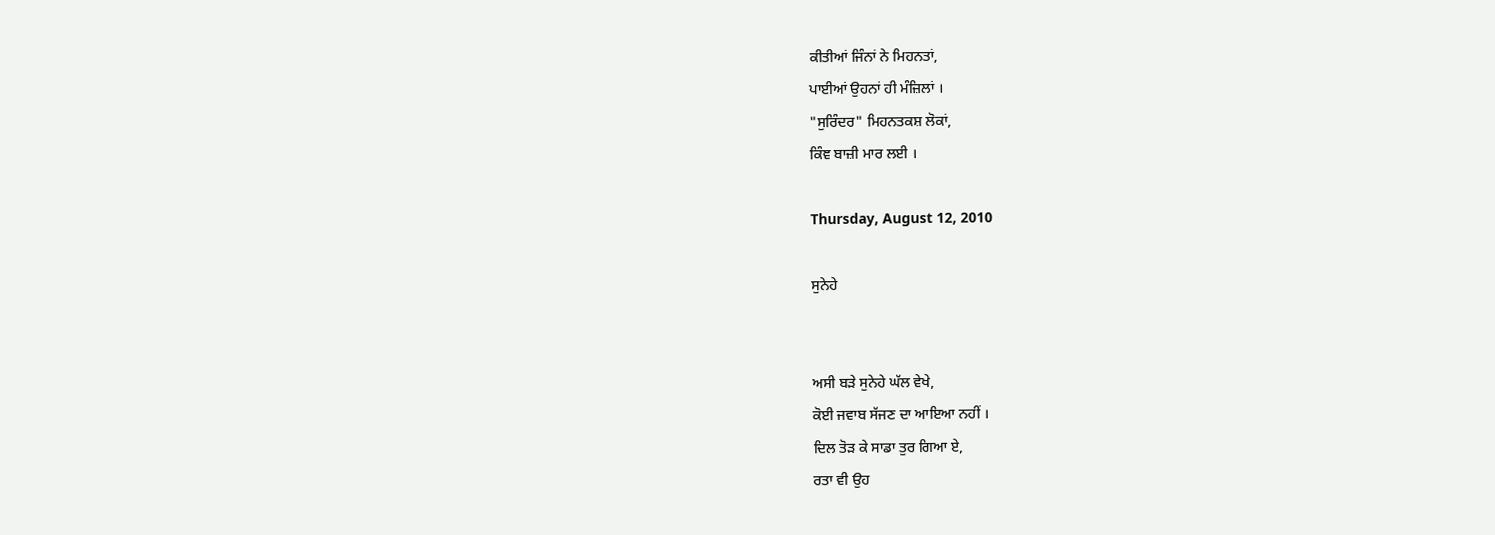ਕੀਤੀਆਂ ਜਿੰਨਾਂ ਨੇ ਮਿਹਨਤਾਂ,
ਪਾਈਆਂ ਉਹਨਾਂ ਹੀ ਮੰਜ਼ਿਲਾਂ ।
"ਸੁਰਿੰਦਰ" ਮਿਹਨਤਕਸ਼ ਲੋਕਾਂ,
ਕਿੰਞ ਬਾਜ਼ੀ ਮਾਰ ਲਈ ।

Thursday, August 12, 2010

ਸੁਨੇਹੇ


ਅਸੀ ਬੜੇ ਸੁਨੇਹੇ ਘੱਲ ਵੇਖੇ,
ਕੋਈ ਜਵਾਬ ਸੱਜਣ ਦਾ ਆਇਆ ਨਹੀਂ ।
ਦਿਲ ਤੋੜ ਕੇ ਸਾਡਾ ਤੁਰ ਗਿਆ ਏ,
ਰਤਾ ਵੀ ਉਹ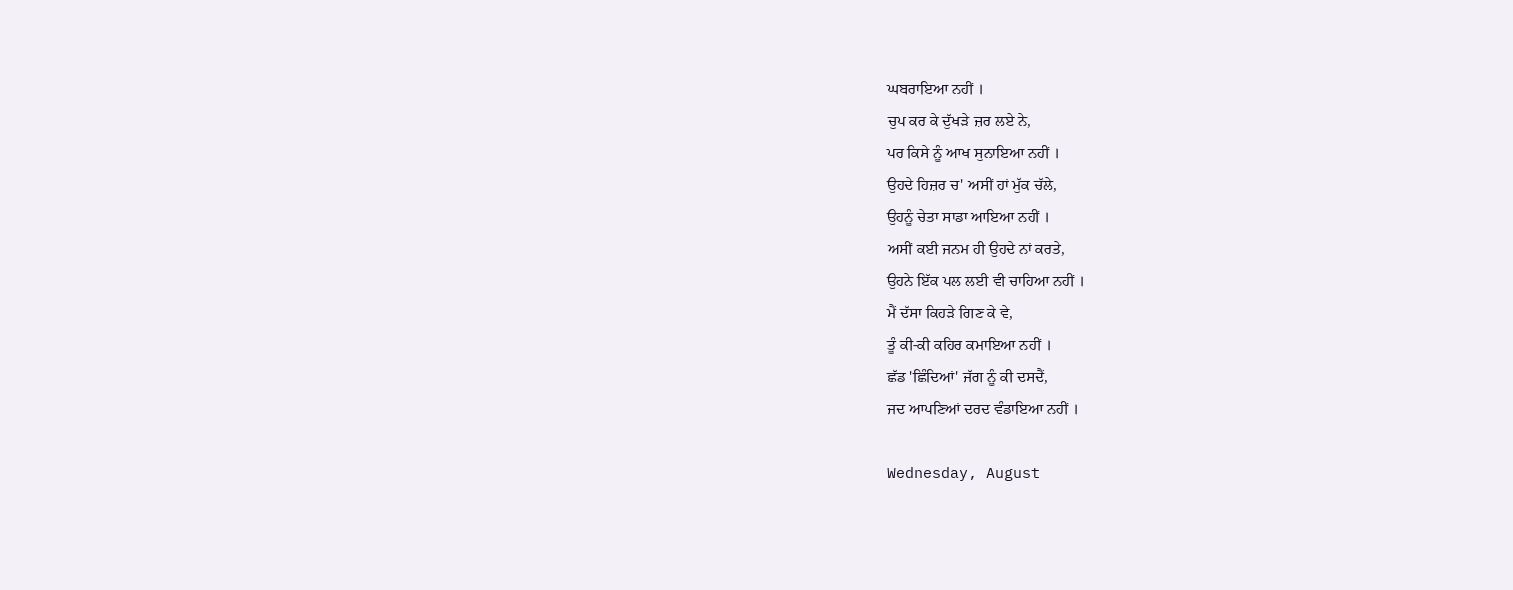ਘਬਰਾਇਆ ਨਹੀਂ ।
ਚੁਪ ਕਰ ਕੇ ਦੁੱਖੜੇ ਜ਼ਰ ਲਏ ਨੇ,
ਪਰ ਕਿਸੇ ਨੂੰ ਆਖ ਸੁਨਾਇਆ ਨਹੀਂ ।
ਉਹਦੇ ਹਿਜ਼ਰ ਚ' ਅਸੀਂ ਹਾਂ ਮੁੱਕ ਚੱਲੇ,
ਉਹਨੂੰ ਚੇਤਾ ਸਾਡਾ ਆਇਆ ਨਹੀਂ ।
ਅਸੀਂ ਕਈ ਜਨਮ ਹੀ ਉਹਦੇ ਨਾਂ ਕਰਤੇ,
ਉਹਨੇ ਇੱਕ ਪਲ ਲਈ ਵੀ ਚਾਹਿਆ ਨਹੀਂ ।
ਮੈਂ ਦੱਸਾ ਕਿਹੜੇ ਗਿਣ ਕੇ ਵੇ,
ਤੂੰ ਕੀ-ਕੀ ਕਹਿਰ ਕਮਾਇਆ ਨਹੀਂ ।
ਛੱਡ 'ਛਿੰਦਿਆਂ' ਜੱਗ ਨੂੰ ਕੀ ਦਸਦੈਂ,
ਜਦ ਆਪਣਿਆਂ ਦਰਦ ਵੰਡਾਇਆ ਨਹੀਂ ।

Wednesday, August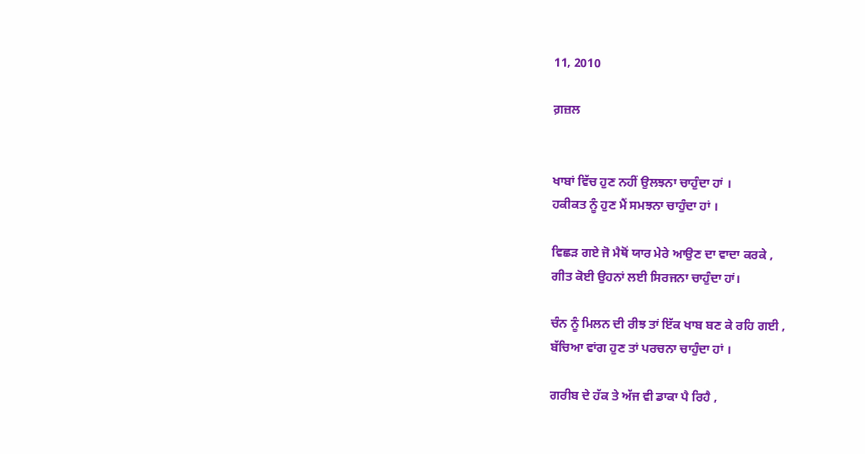11, 2010

ਗ਼ਜ਼ਲ


ਖਾਬਾਂ ਵਿੱਚ ਹੁਣ ਨਹੀਂ ਉਲਝਨਾ ਚਾਹੁੰਦਾ ਹਾਂ ।
ਹਕੀਕਤ ਨੂੰ ਹੁਣ ਮੈਂ ਸਮਝਨਾ ਚਾਹੁੰਦਾ ਹਾਂ ।

ਵਿਛੜ ਗਏ ਜੋ ਮੈਥੋਂ ਯਾਰ ਮੇਰੇ ਆਉਣ ਦਾ ਵਾਦਾ ਕਰਕੇ ,
ਗੀਤ ਕੋਈ ਉਹਨਾਂ ਲਈ ਸਿਰਜਨਾ ਚਾਹੁੰਦਾ ਹਾਂ।

ਚੰਨ ਨੂੰ ਮਿਲਨ ਦੀ ਰੀਝ ਤਾਂ ਇੱਕ ਖਾਬ ਬਣ ਕੇ ਰਹਿ ਗਈ ,
ਬੱਚਿਆ ਵਾਂਗ ਹੁਣ ਤਾਂ ਪਰਚਨਾ ਚਾਹੁੰਦਾ ਹਾਂ ।

ਗਰੀਬ ਦੇ ਹੱਕ ਤੇ ਅੱਜ ਵੀ ਡਾਕਾ ਪੈ ਰਿਹੈ ,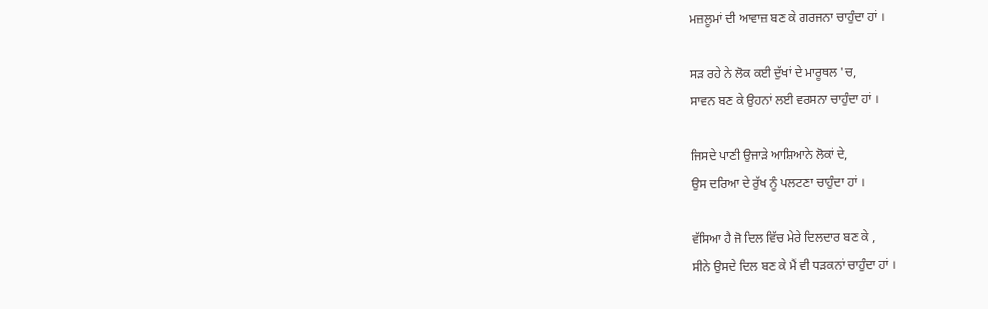ਮਜ਼ਲੂਮਾਂ ਦੀ ਆਵਾਜ਼ ਬਣ ਕੇ ਗਰਜਨਾ ਚਾਹੁੰਦਾ ਹਾਂ ।

ਸੜ ਰਹੇ ਨੇ ਲੋਕ ਕਈ ਦੁੱਖਾਂ ਦੇ ਮਾਰੂਥਲ 'ਚ,
ਸਾਵਨ ਬਣ ਕੇ ਉਹਨਾਂ ਲਈ ਵਰਸਨਾ ਚਾਹੁੰਦਾ ਹਾਂ ।

ਜਿਸਦੇ ਪਾਣੀ ਉਜਾੜੇ ਆਸ਼ਿਆਨੇ ਲੋਕਾਂ ਦੇ,
ਉਸ ਦਰਿਆ ਦੇ ਰੁੱਖ ਨੂੰ ਪਲਟਣਾ ਚਾਹੁੰਦਾ ਹਾਂ ।

ਵੱਸਿਆ ਹੈ ਜੋ ਦਿਲ ਵਿੱਚ ਮੇਰੇ ਦਿਲਦਾਰ ਬਣ ਕੇ ,
ਸੀਨੇ ਉਸਦੇ ਦਿਲ ਬਣ ਕੇ ਮੈਂ ਵੀ ਧੜਕਨਾਂ ਚਾਹੁੰਦਾ ਹਾਂ ।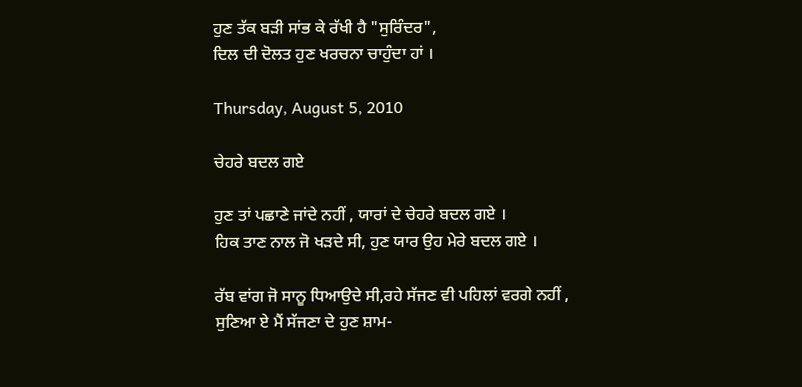ਹੁਣ ਤੱਕ ਬੜੀ ਸਾਂਭ ਕੇ ਰੱਖੀ ਹੈ "ਸੁਰਿੰਦਰ",
ਦਿਲ ਦੀ ਦੋਲਤ ਹੁਣ ਖਰਚਨਾ ਚਾਹੁੰਦਾ ਹਾਂ ।

Thursday, August 5, 2010

ਚੇਹਰੇ ਬਦਲ ਗਏ

ਹੁਣ ਤਾਂ ਪਛਾਣੇ ਜਾਂਦੇ ਨਹੀਂ , ਯਾਰਾਂ ਦੇ ਚੇਹਰੇ ਬਦਲ ਗਏ ।
ਹਿਕ ਤਾਣ ਨਾਲ ਜੋ ਖੜਦੇ ਸੀ, ਹੁਣ ਯਾਰ ਉਹ ਮੇਰੇ ਬਦਲ ਗਏ ।

ਰੱਬ ਵਾਂਗ ਜੋ ਸਾਨੂ ਧਿਆਉਦੇ ਸੀ,ਰਹੇ ਸੱਜਣ ਵੀ ਪਹਿਲਾਂ ਵਰਗੇ ਨਹੀਂ ,
ਸੁਣਿਆ ਏ ਮੈਂ ਸੱਜਣਾ ਦੇ ਹੁਣ ਸ਼ਾਮ-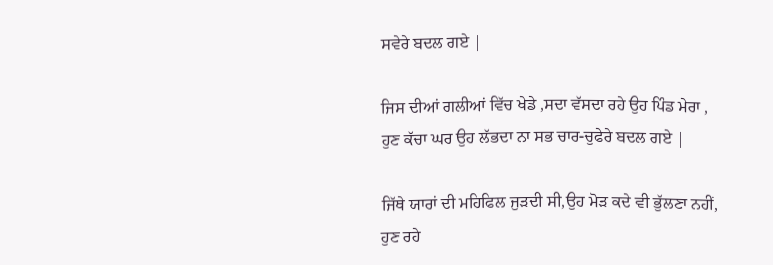ਸਵੇਰੇ ਬਦਲ ਗਏ |

ਜਿਸ ਦੀਆਂ ਗਲੀਆਂ ਵਿੱਚ ਖੇਡੇ ,ਸਦਾ ਵੱਸਦਾ ਰਹੇ ਉਹ ਪਿੰਡ ਮੇਰਾ ,
ਹੁਣ ਕੱਚਾ ਘਰ ਉਹ ਲੱਭਦਾ ਨਾ ਸਭ ਚਾਰ-ਚੁਫੇਰੇ ਬਦਲ ਗਏ |

ਜਿੱਥੇ ਯਾਰਾਂ ਦੀ ਮਹਿਫਿਲ ਜੁੜਦੀ ਸੀ,ਉਹ ਮੋੜ ਕਦੇ ਵੀ ਭੁੱਲਣਾ ਨਹੀਂ,
ਹੁਣ ਰਹੇ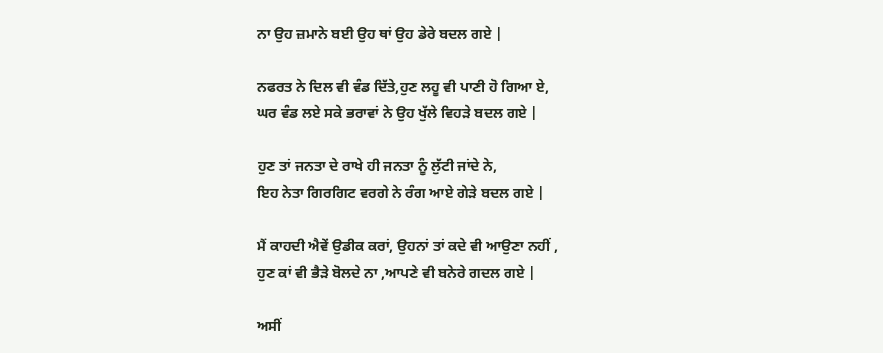ਨਾ ਉਹ ਜ਼ਮਾਨੇ ਬਈ ਉਹ ਥਾਂ ਉਹ ਡੇਰੇ ਬਦਲ ਗਏ |

ਨਫਰਤ ਨੇ ਦਿਲ ਵੀ ਵੰਡ ਦਿੱਤੇ,ਹੁਣ ਲਹੂ ਵੀ ਪਾਣੀ ਹੋ ਗਿਆ ਏ,
ਘਰ ਵੰਡ ਲਏ ਸਕੇ ਭਰਾਵਾਂ ਨੇ ਉਹ ਖੁੱਲੇ ਵਿਹੜੇ ਬਦਲ ਗਏ |

ਹੁਣ ਤਾਂ ਜਨਤਾ ਦੇ ਰਾਖੇ ਹੀ ਜਨਤਾ ਨੂੰ ਲੁੱਟੀ ਜਾਂਦੇ ਨੇ,
ਇਹ ਨੇਤਾ ਗਿਰਗਿਟ ਵਰਗੇ ਨੇ ਰੰਗ ਆਏ ਗੇੜੇ ਬਦਲ ਗਏ |

ਮੈਂ ਕਾਹਦੀ ਐਵੇਂ ਉਡੀਕ ਕਰਾਂ, ਉਹਨਾਂ ਤਾਂ ਕਦੇ ਵੀ ਆਉਣਾ ਨਹੀਂ ,
ਹੁਣ ਕਾਂ ਵੀ ਭੈੜੇ ਬੋਲਦੇ ਨਾ ,ਆਪਣੇ ਵੀ ਬਨੇਰੇ ਗਦਲ ਗਏ |

ਅਸੀਂ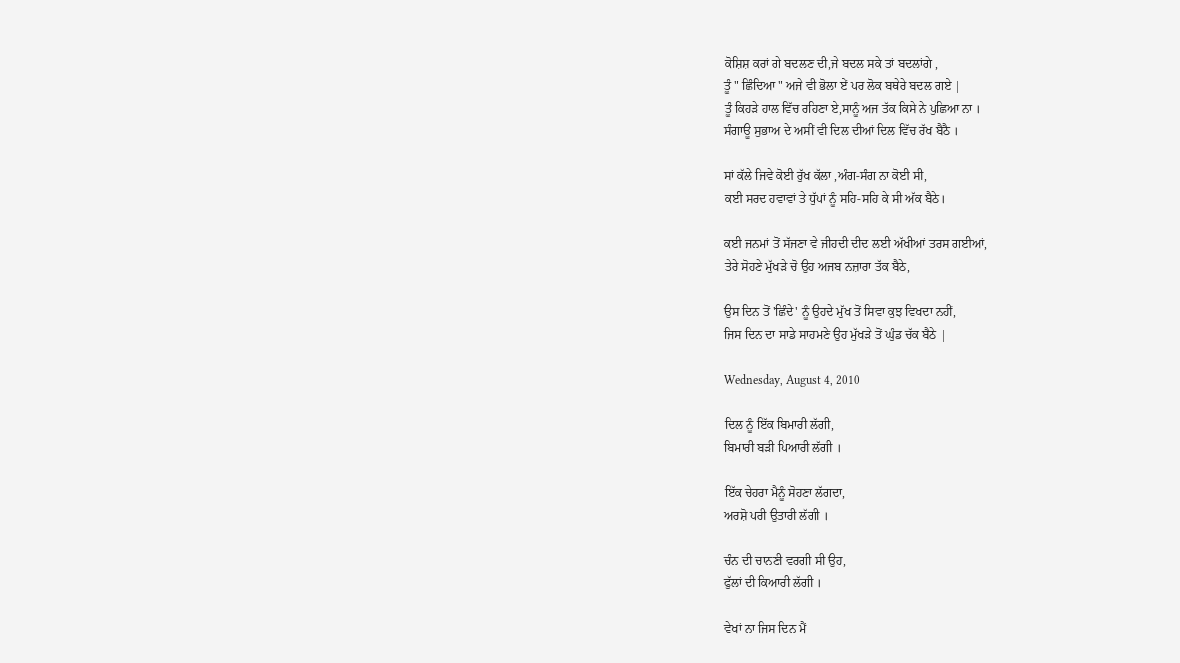ਕੋਸ਼ਿਸ਼ ਕਰਾਂ ਗੇ ਬਦਲਣ ਦੀ,ਜੇ ਬਦਲ ਸਕੇ ਤਾਂ ਬਦਲਾਂਗੇ ,
ਤੂੰ " ਛਿੰਦਿਆ " ਅਜੇ ਵੀ ਭੋਲਾ ਏਂ ਪਰ ਲੋਕ ਬਥੇਰੇ ਬਦਲ ਗਏ |
ਤੂੰ ਕਿਹੜੇ ਹਾਲ ਵਿੱਚ ਰਹਿਣਾ ਏ,ਸਾਨੂੰ ਅਜ ਤੱਕ ਕਿਸੇ ਨੇ ਪੁਛਿਆ ਨਾ ।
ਸੰਗਾਊ ਸੁਭਾਅ ਦੇ ਅਸੀਂ ਵੀ ਦਿਲ ਦੀਆਂ ਦਿਲ ਵਿੱਚ ਰੱਖ ਬੈਠੈ ।

ਸਾਂ ਕੱਲੇ ਜਿਵੇ ਕੋਈ ਰੁੱਖ ਕੱਲਾ ,ਅੰਗ-ਸੰਗ ਨਾ ਕੋਈ ਸੀ,
ਕਈ ਸਰਦ ਹਵਾਵਾਂ ਤੇ ਧੁੱਪਾਂ ਨੂੰ ਸਹਿ-ਸਹਿ ਕੇ ਸੀ ਅੱਕ ਬੈਠੇ।

ਕਈ ਜਨਮਾਂ ਤੋਂ ਸੱਜਣਾ ਵੇ ਜੀਹਦੀ ਦੀਦ ਲਈ ਅੱਖੀਆਂ ਤਰਸ ਗਈਆਂ,
ਤੇਰੇ ਸੋਹਣੇ ਮੁੱਖੜੇ ਚੋ ਉਹ ਅਜਬ ਨਜ਼ਾਰਾ ਤੱਕ ਬੈਠੇ,

ਉਸ ਦਿਨ ਤੋਂ 'ਛਿੰਦੇ' ਨੂੰ ਉਹਦੇ ਮੁੱਖ ਤੋਂ ਸਿਵਾ ਕੁਝ ਵਿਖਦਾ ਨਹੀਂ,
ਜਿਸ ਦਿਨ ਦਾ ਸਾਡੇ ਸਾਹਮਣੇ ਉਹ ਮੁੱਖੜੇ ਤੋਂ ਘੁੰਡ ਚੱਕ ਬੈਠੇ |

Wednesday, August 4, 2010

ਦਿਲ ਨੂੰ ਇੱਕ ਬਿਮਾਰੀ ਲੱਗੀ,
ਬਿਮਾਰੀ ਬੜੀ ਪਿਆਰੀ ਲੱਗੀ ।

ਇੱਕ ਚੇਹਰਾ ਮੈਨੂੰ ਸੋਹਣਾ ਲੱਗਦਾ,
ਅਰਸ਼ੋ ਪਰੀ ਉਤਾਰੀ ਲੱਗੀ ।

ਚੰਨ ਦੀ ਚਾਨਣੀ ਵਰਗੀ ਸੀ ਉਹ,
ਫੁੱਲਾਂ ਦੀ ਕਿਆਰੀ ਲੱਗੀ ।

ਵੇਖਾਂ ਨਾ ਜਿਸ ਦਿਨ ਮੈਂ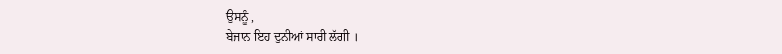ਉਸਨੂੰ ,
ਬੇਜਾਨ ਇਹ ਦੁਨੀਆਂ ਸਾਰੀ ਲੱਗੀ ।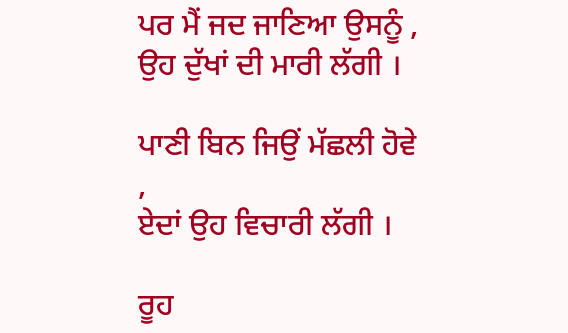ਪਰ ਮੈਂ ਜਦ ਜਾਣਿਆ ਉਸਨੂੰ ,
ਉਹ ਦੁੱਖਾਂ ਦੀ ਮਾਰੀ ਲੱਗੀ ।

ਪਾਣੀ ਬਿਨ ਜਿਉਂ ਮੱਛਲੀ ਹੋਵੇ ,
ਏਦਾਂ ਉਹ ਵਿਚਾਰੀ ਲੱਗੀ ।

ਰੂਹ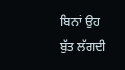ਬਿਨਾਂ ਉਹ ਬੁੱਤ ਲੱਗਦੀ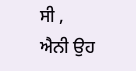ਸੀ ,
ਐਨੀ ਉਹ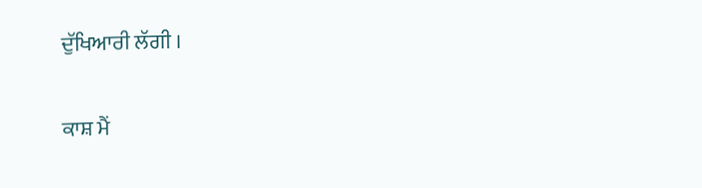ਦੁੱਖਿਆਰੀ ਲੱਗੀ ।

ਕਾਸ਼ ਮੈਂ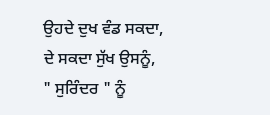ਉਹਦੇ ਦੁਖ ਵੰਡ ਸਕਦਾ,
ਦੇ ਸਕਦਾ ਸੁੱਖ ਉਸਨੂੰ,
" ਸੁਰਿੰਦਰ " ਨੂੰ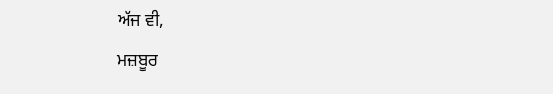ਅੱਜ ਵੀ,
ਮਜ਼ਬੂਰ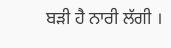ਬੜੀ ਹੈ ਨਾਰੀ ਲੱਗੀ ।